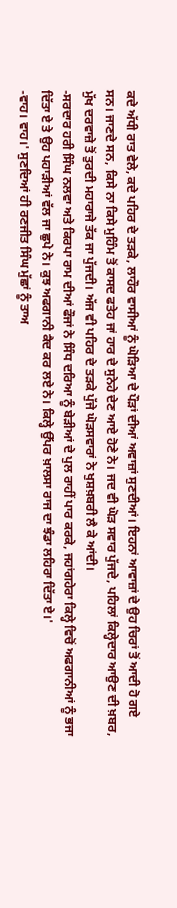ਕਦੇ ਅੱਧੀ ਰਾਤ ਵੇਲੇ, ਕਦੇ ਪਹਿਰ ਦੇ ਤੜਕੇ, ਲਾਹੌਰ ਵਾਸੀਆਂ ਨੂੰ ਘੋੜਿਆ ਦੇ ਪੌੜਾਂ ਦੀਆਂ ਅਵਾਜ਼ਾਂ ਸੁਣਦੀਆਂ। ਇਹਨਾਂ ਆਵਾਜ਼ਾਂ ਦੇ ਉਹ ਚਿਰਾਂ ਤੋਂ ਆਦੀ ਹੋ ਗਏ ਸਨ। ਜਾਣਦੇ ਸਨ, ਕਿਸੇ ਨਾ ਕਿਸੇ ਮੁਹਿੰਮ ਤੋਂ ਕਾਸਦ ਫਤੇਹ ਜਾਂ ਹਾਰ ਦੇ ਸੁਨੇਹੇ ਦੇਣ ਆਏ ਹੋਣੇ ਨੇ। ਜਦ ਵੀ ਘੋੜ ਸਵਾਰ ਪੁੱਜਦੇ, ਪਹਿਲਾਂ ਕਿਲ੍ਹੇਦਾਰ ਆਉਣ ਦੀ ਖ਼ਬਰ, ਮੁੱਖ ਦਰਵਾਜ਼ੇ ਤੋਂ ਤੁਰਦੀ ਮਹਾਰਾਜੇ ਤੱਕ ਜਾ ਪੁੱਜਦੀ। ਅੱਜ ਵੀ ਪਹਿਰ ਦੇ ਤੜਕੇ ਪੁੱਜੇ ਘੋੜਸਵਾਰਾਂ ਨੇ ਖੁਸ਼ਖ਼ਬਰੀ ਲੈ ਕੇ ਆਂਦੀ।
-ਸਰਦਾਰ ਹਰੀ ਸਿੰਘ ਨਲਵਾ ਅਤੇ ਕਿਰਪਾ ਰਾਮ ਦੀਆਂ ਫੌਜਾਂ ਨੇ ਸਿੰਧ ਦਰਿਆ ਨੂੰ ਬੇੜੀਆਂ ਦੇ ਪੁਲ ਰਾਹੀਂ ਪਾਰ ਕਰਕੇ, ਜਹਾਂਗਹੇਰਾ ਕਿਲ੍ਹੇ ਵਿਚੋਂ ਅਫਗਾਨੀਆਂ ਨੂੰ ਭਜਾ ਦਿੱਤਾ ਏ ਤੇ ਉਹ ਪਹਾੜੀਆਂ ਵੱਲ ਜਾ ਛੁਪੇ ਨੇ। ਕੁਝ ਅਫਗਾਨੀ ਕੈਦ ਕਰ ਲਏ ਨੇ। ਕਿਲ੍ਹੇ ਉੱਪਰ ਖ਼ਾਲਸਾ ਰਾਜ ਦਾ ਝੰਡਾ ਲਹਿਰਾ ਦਿੱਤਾ ਏ।'
-ਵਾਹ। ਵਾਹ।' ਸੁਣਦਿਆਂ ਹੀ ਰਣਜੀਤ ਸਿੰਘ ਮੁੱਛਾਂ ਨੂੰ ਤਾਅ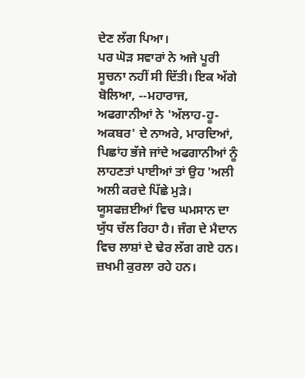ਦੇਣ ਲੱਗ ਪਿਆ।
ਪਰ ਘੋੜ ਸਵਾਰਾਂ ਨੇ ਅਜੇ ਪੂਰੀ ਸੂਚਨਾ ਨਹੀਂ ਸੀ ਦਿੱਤੀ। ਇਕ ਅੱਗੇ ਬੋਲਿਆ, --ਮਹਾਰਾਜ, ਅਫਗਾਨੀਆਂ ਨੇ 'ਅੱਲਾਹ-ਹੂ-ਅਕਬਰ' ਦੇ ਨਾਅਰੇ, ਮਾਰਦਿਆਂ, ਪਿਛਾਂਹ ਭੱਜੇ ਜਾਂਦੇ ਅਫਗਾਨੀਆਂ ਨੂੰ ਲਾਹਣਤਾਂ ਪਾਈਆਂ ਤਾਂ ਉਹ 'ਅਲੀ ਅਲੀ ਕਰਦੇ ਪਿੱਛੇ ਮੁੜੇ। ਯੂਸਫਜ਼ਈਆਂ ਵਿਚ ਘਮਸਾਨ ਦਾ ਯੁੱਧ ਚੱਲ ਰਿਹਾ ਹੈ। ਜੰਗ ਦੇ ਮੈਦਾਨ ਵਿਚ ਲਾਸ਼ਾਂ ਦੇ ਢੇਰ ਲੱਗ ਗਏ ਹਨ। ਜ਼ਖਮੀ ਕੁਰਲਾ ਰਹੇ ਹਨ।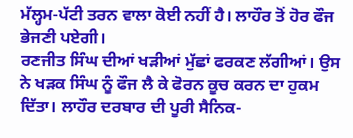ਮੱਲ੍ਹਮ-ਪੱਟੀ ਤਰਨ ਵਾਲਾ ਕੋਈ ਨਹੀਂ ਹੈ। ਲਾਹੌਰ ਤੋਂ ਹੋਰ ਫੌਜ ਭੇਜਣੀ ਪਏਗੀ।
ਰਣਜੀਤ ਸਿੰਘ ਦੀਆਂ ਖੜੀਆਂ ਮੁੱਛਾਂ ਫਰਕਣ ਲੱਗੀਆਂ। ਉਸ ਨੇ ਖੜਕ ਸਿੰਘ ਨੂੰ ਫੌਜ ਲੈ ਕੇ ਫੋਰਨ ਕੂਚ ਕਰਨ ਦਾ ਹੁਕਮ ਦਿੱਤਾ। ਲਾਹੌਰ ਦਰਬਾਰ ਦੀ ਪੂਰੀ ਸੈਨਿਕ-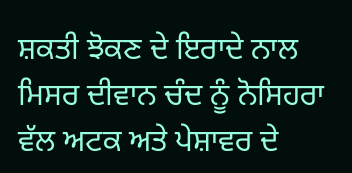ਸ਼ਕਤੀ ਝੋਕਣ ਦੇ ਇਰਾਦੇ ਨਾਲ ਮਿਸਰ ਦੀਵਾਨ ਚੰਦ ਨੂੰ ਨੋਸਿਹਰਾ ਵੱਲ ਅਟਕ ਅਤੇ ਪੇਸ਼ਾਵਰ ਦੇ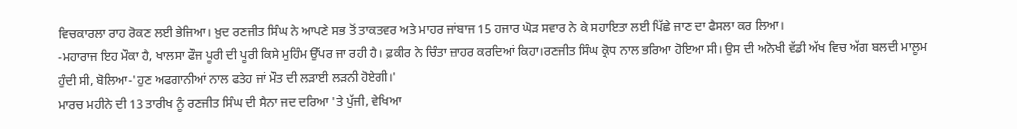ਵਿਚਕਾਰਲਾ ਰਾਹ ਰੋਕਣ ਲਈ ਭੇਜਿਆ। ਖ਼ੁਦ ਰਣਜੀਤ ਸਿੰਘ ਨੇ ਆਪਣੇ ਸਭ ਤੋਂ ਤਾਕਤਵਰ ਅਤੇ ਮਾਹਰ ਜਾਂਬਾਜ 15 ਹਜਾਰ ਘੋੜ ਸਵਾਰ ਨੇ ਕੇ ਸਹਾਇਤਾ ਲਈ ਪਿੱਛੇ ਜਾਣ ਦਾ ਫੈਸਲਾ ਕਰ ਲਿਆ।
-ਮਹਾਰਾਜ ਇਹ ਮੌਕਾ ਹੈ, ਖਾਲਸਾ ਫੌਜ ਪੂਰੀ ਦੀ ਪੂਰੀ ਕਿਸੇ ਮੁਹਿੰਮ ਉੱਪਰ ਜਾ ਰਹੀ ਹੈ। ਫ਼ਕੀਰ ਨੇ ਚਿੰਤਾ ਜ਼ਾਹਰ ਕਰਦਿਆਂ ਕਿਹਾ।ਰਣਜੀਤ ਸਿੰਘ ਕ੍ਰੋਧ ਨਾਲ ਭਰਿਆ ਹੋਇਆ ਸੀ। ਉਸ ਦੀ ਅਨੋਖੀ ਵੱਡੀ ਅੱਖ ਵਿਚ ਅੱਗ ਬਲਦੀ ਮਾਲੂਮ ਹੁੰਦੀ ਸੀ, ਬੋਲਿਆ-'ਹੁਣ ਅਫਗਾਨੀਆਂ ਨਾਲ ਫਤੇਹ ਜਾਂ ਮੌਤ ਦੀ ਲੜਾਈ ਲੜਨੀ ਹੋਏਗੀ।'
ਮਾਰਚ ਮਹੀਨੇ ਦੀ 13 ਤਾਰੀਖ ਨੂੰ ਰਣਜੀਤ ਸਿੰਘ ਦੀ ਸੈਨਾ ਜਦ ਦਰਿਆ 'ਤੇ ਪੁੱਜੀ, ਵੇਖਿਆ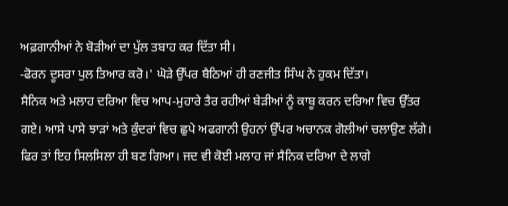ਅਫ਼ਗਾਨੀਆਂ ਨੇ ਬੋੜੀਆਂ ਦਾ ਪੁੱਲ ਤਬਾਹ ਕਰ ਦਿੱਤਾ ਸੀ।
-ਫੋਰਨ ਦੂਸਰਾ ਪੁਲ ਤਿਆਰ ਕਰੋ।' ਘੋੜੇ ਉੱਪਰ ਬੈਠਿਆਂ ਹੀ ਰਣਜੀਤ ਸਿੰਘ ਨੇ ਹੁਕਮ ਦਿੱਤਾ।
ਸੈਨਿਕ ਅਤੇ ਮਲਾਹ ਦਰਿਆ ਵਿਚ ਆਪ-ਮੁਹਾਰੇ ਤੈਰ ਰਹੀਆਂ ਬੇੜੀਆਂ ਨੂੰ ਕਾਬੂ ਕਰਨ ਦਰਿਆ ਵਿਚ ਉੱਤਰ ਗਏ। ਆਸੇ ਪਾਸੇ ਝਾੜਾਂ ਅਤੇ ਕੁੰਦਰਾਂ ਵਿਚ ਛੁਪੇ ਅਫਗਾਨੀ ਉਹਨਾਂ ਉੱਪਰ ਅਚਾਨਕ ਗੋਲੀਆਂ ਚਲਾਉਣ ਲੱਗੇ। ਫਿਰ ਤਾਂ ਇਹ ਸਿਲਸਿਲਾ ਹੀ ਬਣ ਗਿਆ। ਜਦ ਵੀ ਕੋਈ ਮਲਾਹ ਜਾਂ ਸੈਨਿਕ ਦਰਿਆ ਦੇ ਲਾਗੇ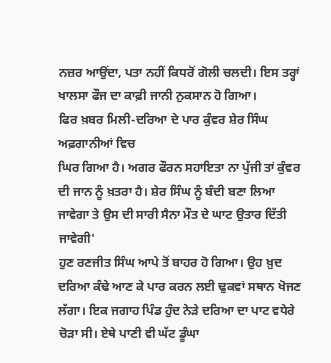ਨਜ਼ਰ ਆਉਂਦਾ, ਪਤਾ ਨਹੀਂ ਕਿਧਰੋਂ ਗੋਲੀ ਚਲਦੀ। ਇਸ ਤਰ੍ਹਾਂ ਖਾਲਸਾ ਫੌਜ ਦਾ ਕਾਫ਼ੀ ਜਾਨੀ ਨੁਕਸਾਨ ਹੋ ਗਿਆ।
ਫਿਰ ਖ਼ਬਰ ਮਿਲੀ-ਦਰਿਆ ਦੇ ਪਾਰ ਕੁੰਵਰ ਸ਼ੇਰ ਸਿੰਘ ਅਫ਼ਗਾਨੀਆਂ ਵਿਚ
ਘਿਰ ਗਿਆ ਹੈ। ਅਗਰ ਫੌਰਨ ਸਹਾਇਤਾ ਨਾ ਪੁੱਜੀ ਤਾਂ ਕੁੰਵਰ ਦੀ ਜਾਨ ਨੂੰ ਖ਼ਤਰਾ ਹੈ। ਸ਼ੇਰ ਸਿੰਘ ਨੂੰ ਬੰਦੀ ਬਣਾ ਲਿਆ ਜਾਵੇਗਾ ਤੇ ਉਸ ਦੀ ਸਾਰੀ ਸੈਨਾ ਮੌਤ ਦੇ ਘਾਟ ਉਤਾਰ ਦਿੱਤੀ ਜਾਵੇਗੀ'
ਹੁਣ ਰਣਜੀਤ ਸਿੰਘ ਆਪੇ ਤੋਂ ਬਾਹਰ ਹੋ ਗਿਆ। ਉਹ ਖ਼ੁਦ ਦਰਿਆ ਕੰਢੇ ਆਣ ਕੇ ਪਾਰ ਕਰਨ ਲਈ ਢੁਕਵਾਂ ਸਥਾਨ ਖੋਜਣ ਲੱਗਾ। ਇਕ ਜਗਾਹ ਪਿੰਡ ਹੁੰਦ ਨੇੜੇ ਦਰਿਆ ਦਾ ਪਾਟ ਵਧੇਰੇ ਚੋੜਾ ਸੀ। ਏਥੇ ਪਾਣੀ ਵੀ ਘੱਟ ਡੂੰਘਾ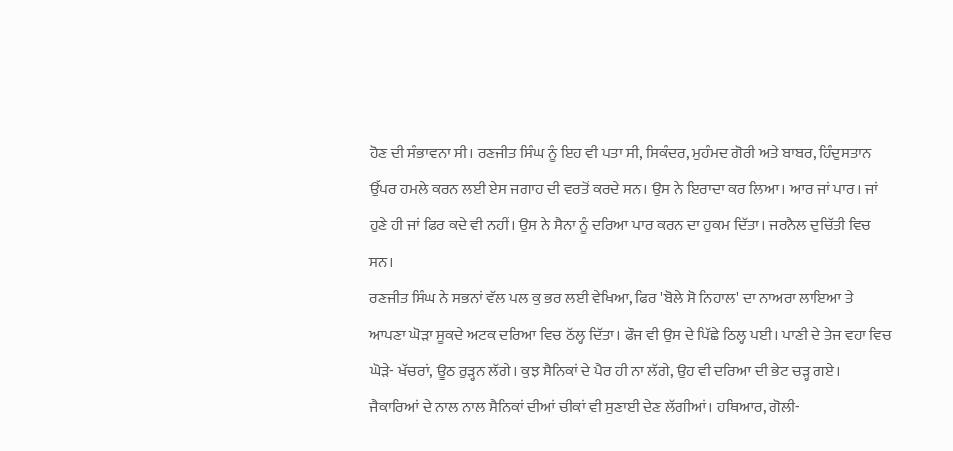ਹੋਣ ਦੀ ਸੰਭਾਵਨਾ ਸੀ। ਰਣਜੀਤ ਸਿੰਘ ਨੂੰ ਇਹ ਵੀ ਪਤਾ ਸੀ, ਸਿਕੰਦਰ, ਮੁਹੰਮਦ ਗੋਰੀ ਅਤੇ ਬਾਬਰ, ਹਿੰਦੁਸਤਾਨ ਉੱਪਰ ਹਮਲੇ ਕਰਨ ਲਈ ਏਸ ਜਗਾਹ ਦੀ ਵਰਤੋਂ ਕਰਦੇ ਸਨ। ਉਸ ਨੇ ਇਰਾਦਾ ਕਰ ਲਿਆ। ਆਰ ਜਾਂ ਪਾਰ। ਜਾਂ ਹੁਣੇ ਹੀ ਜਾਂ ਫਿਰ ਕਦੇ ਵੀ ਨਹੀਂ। ਉਸ ਨੇ ਸੈਨਾ ਨੂੰ ਦਰਿਆ ਪਾਰ ਕਰਨ ਦਾ ਹੁਕਮ ਦਿੱਤਾ। ਜਰਨੈਲ ਦੁਚਿੱਤੀ ਵਿਚ ਸਨ।
ਰਣਜੀਤ ਸਿੰਘ ਨੇ ਸਭਨਾਂ ਵੱਲ ਪਲ ਕੁ ਭਰ ਲਈ ਵੇਖਿਆ, ਫਿਰ 'ਬੋਲੇ ਸੋ ਨਿਹਾਲ' ਦਾ ਨਾਅਰਾ ਲਾਇਆ ਤੇ ਆਪਣਾ ਘੋੜਾ ਸੂਕਦੇ ਅਟਕ ਦਰਿਆ ਵਿਚ ਠੱਲ੍ਹ ਦਿੱਤਾ। ਫੌਜ ਵੀ ਉਸ ਦੇ ਪਿੱਛੇ ਠਿਲ੍ਹ ਪਈ। ਪਾਣੀ ਦੇ ਤੇਜ ਵਹਾ ਵਿਚ ਘੋੜੇ- ਖੱਚਰਾਂ, ਊਠ ਰੁੜ੍ਹਨ ਲੱਗੇ। ਕੁਝ ਸੈਨਿਕਾਂ ਦੇ ਪੈਰ ਹੀ ਨਾ ਲੱਗੇ, ਉਹ ਵੀ ਦਰਿਆ ਦੀ ਭੇਟ ਚੜ੍ਹ ਗਏ। ਜੈਕਾਰਿਆਂ ਦੇ ਨਾਲ ਨਾਲ ਸੈਨਿਕਾਂ ਦੀਆਂ ਚੀਕਾਂ ਵੀ ਸੁਣਾਈ ਦੇਣ ਲੱਗੀਆਂ। ਹਥਿਆਰ, ਗੋਲੀ-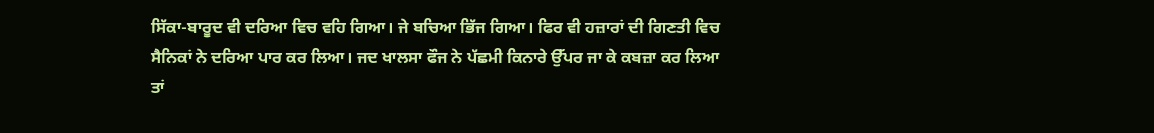ਸਿੱਕਾ-ਬਾਰੂਦ ਵੀ ਦਰਿਆ ਵਿਚ ਵਹਿ ਗਿਆ। ਜੇ ਬਚਿਆ ਭਿੱਜ ਗਿਆ। ਫਿਰ ਵੀ ਹਜ਼ਾਰਾਂ ਦੀ ਗਿਣਤੀ ਵਿਚ ਸੈਨਿਕਾਂ ਨੇ ਦਰਿਆ ਪਾਰ ਕਰ ਲਿਆ। ਜਦ ਖਾਲਸਾ ਫੌਜ ਨੇ ਪੱਛਮੀ ਕਿਨਾਰੇ ਉੱਪਰ ਜਾ ਕੇ ਕਬਜ਼ਾ ਕਰ ਲਿਆ ਤਾਂ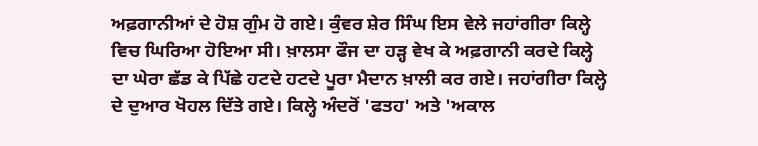ਅਫ਼ਗਾਨੀਆਂ ਦੇ ਹੋਸ਼ ਗੁੰਮ ਹੋ ਗਏ। ਕੁੰਵਰ ਸ਼ੇਰ ਸਿੰਘ ਇਸ ਵੇਲੇ ਜਹਾਂਗੀਰਾ ਕਿਲ੍ਹੇ ਵਿਚ ਘਿਰਿਆ ਹੋਇਆ ਸੀ। ਖ਼ਾਲਸਾ ਫੌਜ ਦਾ ਹੜ੍ਹ ਵੇਖ ਕੇ ਅਫ਼ਗਾਨੀ ਕਰਦੇ ਕਿਲ੍ਹੇ ਦਾ ਘੇਰਾ ਛੱਡ ਕੇ ਪਿੱਛੇ ਹਟਦੇ ਹਟਦੇ ਪੂਰਾ ਮੈਦਾਨ ਖ਼ਾਲੀ ਕਰ ਗਏ। ਜਹਾਂਗੀਰਾ ਕਿਲ੍ਹੇ ਦੇ ਦੁਆਰ ਖੋਹਲ ਦਿੱਤੇ ਗਏ। ਕਿਲ੍ਹੇ ਅੰਦਰੋਂ 'ਫਤਹ' ਅਤੇ 'ਅਕਾਲ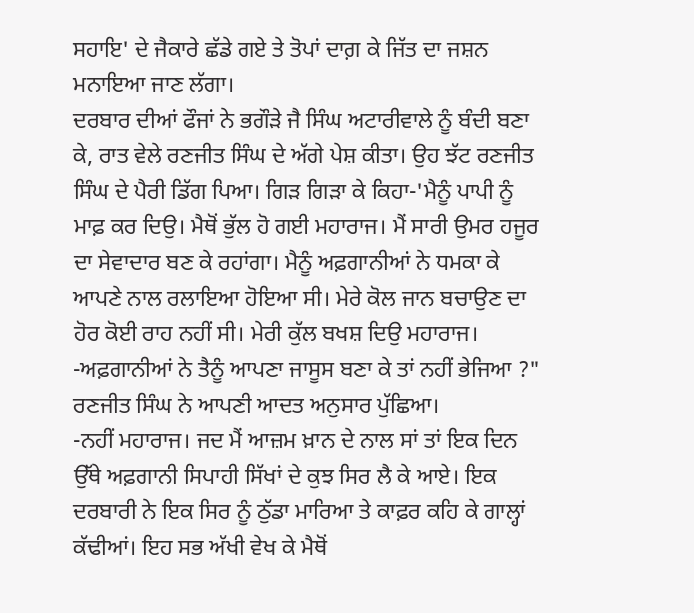ਸਹਾਇ' ਦੇ ਜੈਕਾਰੇ ਛੱਡੇ ਗਏ ਤੇ ਤੋਪਾਂ ਦਾਗ਼ ਕੇ ਜਿੱਤ ਦਾ ਜਸ਼ਨ ਮਨਾਇਆ ਜਾਣ ਲੱਗਾ।
ਦਰਬਾਰ ਦੀਆਂ ਫੌਜਾਂ ਨੇ ਭਗੌੜੇ ਜੈ ਸਿੰਘ ਅਟਾਰੀਵਾਲੇ ਨੂੰ ਬੰਦੀ ਬਣਾ ਕੇ, ਰਾਤ ਵੇਲੇ ਰਣਜੀਤ ਸਿੰਘ ਦੇ ਅੱਗੇ ਪੇਸ਼ ਕੀਤਾ। ਉਹ ਝੱਟ ਰਣਜੀਤ ਸਿੰਘ ਦੇ ਪੈਰੀ ਡਿੱਗ ਪਿਆ। ਗਿੜ ਗਿੜਾ ਕੇ ਕਿਹਾ-'ਮੈਨੂੰ ਪਾਪੀ ਨੂੰ ਮਾਫ਼ ਕਰ ਦਿਉ। ਮੈਥੋਂ ਭੁੱਲ ਹੋ ਗਈ ਮਹਾਰਾਜ। ਮੈਂ ਸਾਰੀ ਉਮਰ ਹਜੂਰ ਦਾ ਸੇਵਾਦਾਰ ਬਣ ਕੇ ਰਹਾਂਗਾ। ਮੈਨੂੰ ਅਫ਼ਗਾਨੀਆਂ ਨੇ ਧਮਕਾ ਕੇ ਆਪਣੇ ਨਾਲ ਰਲਾਇਆ ਹੋਇਆ ਸੀ। ਮੇਰੇ ਕੋਲ ਜਾਨ ਬਚਾਉਣ ਦਾ ਹੋਰ ਕੋਈ ਰਾਹ ਨਹੀਂ ਸੀ। ਮੇਰੀ ਕੁੱਲ ਬਖਸ਼ ਦਿਉ ਮਹਾਰਾਜ।
-ਅਫ਼ਗਾਨੀਆਂ ਨੇ ਤੈਨੂੰ ਆਪਣਾ ਜਾਸੂਸ ਬਣਾ ਕੇ ਤਾਂ ਨਹੀਂ ਭੇਜਿਆ ?" ਰਣਜੀਤ ਸਿੰਘ ਨੇ ਆਪਣੀ ਆਦਤ ਅਨੁਸਾਰ ਪੁੱਛਿਆ।
-ਨਹੀਂ ਮਹਾਰਾਜ। ਜਦ ਮੈਂ ਆਜ਼ਮ ਖ਼ਾਨ ਦੇ ਨਾਲ ਸਾਂ ਤਾਂ ਇਕ ਦਿਨ ਉੱਥੇ ਅਫ਼ਗਾਨੀ ਸਿਪਾਹੀ ਸਿੱਖਾਂ ਦੇ ਕੁਝ ਸਿਰ ਲੈ ਕੇ ਆਏ। ਇਕ ਦਰਬਾਰੀ ਨੇ ਇਕ ਸਿਰ ਨੂੰ ਠੁੱਡਾ ਮਾਰਿਆ ਤੇ ਕਾਫ਼ਰ ਕਹਿ ਕੇ ਗਾਲ੍ਹਾਂ ਕੱਢੀਆਂ। ਇਹ ਸਭ ਅੱਖੀ ਵੇਖ ਕੇ ਮੈਥੋਂ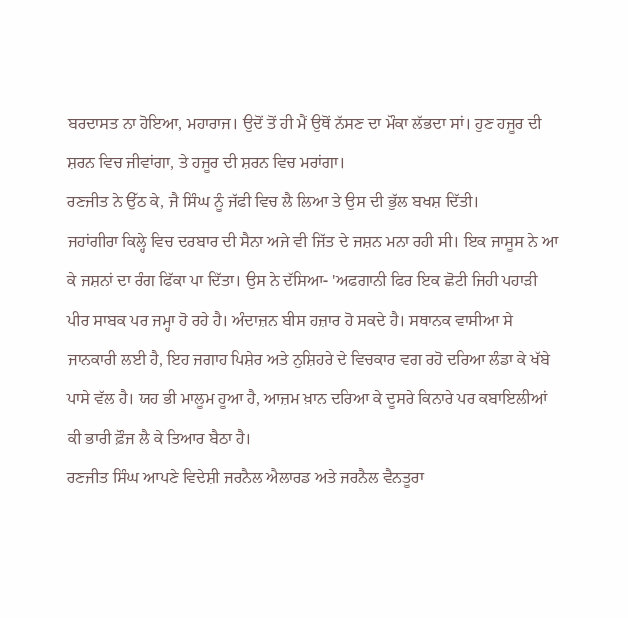ਬਰਦਾਸਤ ਨਾ ਹੋਇਆ, ਮਹਾਰਾਜ। ਉਦੋਂ ਤੋਂ ਹੀ ਮੈਂ ਉਥੋਂ ਨੱਸਣ ਦਾ ਮੌਕਾ ਲੱਭਦਾ ਸਾਂ। ਹੁਣ ਹਜੂਰ ਦੀ ਸ਼ਰਨ ਵਿਚ ਜੀਵਾਂਗਾ, ਤੇ ਹਜੂਰ ਦੀ ਸ਼ਰਨ ਵਿਚ ਮਰਾਂਗਾ।
ਰਣਜੀਤ ਨੇ ਉੱਠ ਕੇ, ਜੈ ਸਿੰਘ ਨੂੰ ਜੱਫੀ ਵਿਚ ਲੈ ਲਿਆ ਤੇ ਉਸ ਦੀ ਭੁੱਲ ਬਖਸ਼ ਦਿੱਤੀ।
ਜਹਾਂਗੀਰਾ ਕਿਲ੍ਹੇ ਵਿਚ ਦਰਬਾਰ ਦੀ ਸੈਨਾ ਅਜੇ ਵੀ ਜਿੱਤ ਦੇ ਜਸ਼ਨ ਮਨਾ ਰਹੀ ਸੀ। ਇਕ ਜਾਸੂਸ ਨੇ ਆ ਕੇ ਜਸ਼ਨਾਂ ਦਾ ਰੰਗ ਫਿੱਕਾ ਪਾ ਦਿੱਤਾ। ਉਸ ਨੇ ਦੱਸਿਆ- 'ਅਫਗਾਨੀ ਫਿਰ ਇਕ ਛੋਟੀ ਜਿਹੀ ਪਹਾੜੀ ਪੀਰ ਸਾਬਕ ਪਰ ਜਮ੍ਹਾ ਹੋ ਰਹੇ ਹੈ। ਅੰਦਾਜ਼ਨ ਬੀਸ ਹਜ਼ਾਰ ਹੋ ਸਕਦੇ ਹੈ। ਸਥਾਨਕ ਵਾਸੀਆ ਸੇ ਜਾਨਕਾਰੀ ਲਈ ਹੈ, ਇਹ ਜਗਾਹ ਪਿਸ਼ੇਰ ਅਤੇ ਨੁਸ਼ਿਹਰੇ ਦੇ ਵਿਚਕਾਰ ਵਗ ਰਹੋ ਦਰਿਆ ਲੰਡਾ ਕੇ ਖੱਬੇ ਪਾਸੇ ਵੱਲ ਹੈ। ਯਹ ਭੀ ਮਾਲੂਮ ਹੂਆ ਹੈ, ਆਜ਼ਮ ਖ਼ਾਨ ਦਰਿਆ ਕੇ ਦੂਸਰੇ ਕਿਨਾਰੇ ਪਰ ਕਬਾਇਲੀਆਂ ਕੀ ਭਾਰੀ ਫ਼ੌਜ ਲੈ ਕੇ ਤਿਆਰ ਬੈਠਾ ਹੈ।
ਰਣਜੀਤ ਸਿੰਘ ਆਪਣੇ ਵਿਦੇਸ਼ੀ ਜਰਨੈਲ ਐਲਾਰਡ ਅਤੇ ਜਰਨੈਲ ਵੈਨਤੂਰਾ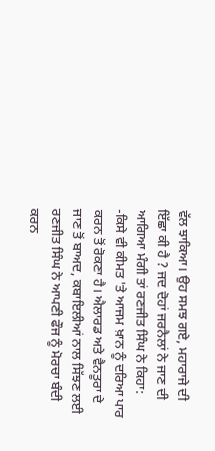ਵੱਲ ਝਾਕਿਆ। ਉਹ ਸਮਝ ਗਏ, ਮਹਾਰਾਜੇ ਦੀ ਇੱਛਾ ਕੀ ਹੈ ? ਜਦ ਦੋਹਾਂ ਜਰਨੈਲਾਂ ਨੇ ਜਾਣ ਦੀ ਆਗਿਆ ਮੰਗੀ ਤਾਂ ਰਣਜੀਤ ਸਿੰਘ ਨੇ ਕਿਹਾ:
-ਕਿਸੇ ਵੀ ਕੀਮਤ 'ਤੇ ਆਜਮ ਖ਼ਾਨ ਨੂੰ ਦਰਿਆ ਪਾਰ ਕਰਨ ਤੋਂ ਰੋਕਣਾ ਹੈ। ਐਲਾਰਡ ਅਤੇ ਵੈਨਤੂਰਾ ਦੇ ਜਾਣ ਤੋਂ ਬਾਅਦ, ਕਬਾਇਲੀਆਂ ਨਾਲ ਸਿੱਝਣ ਲਈ ਰਣਜੀਤ ਸਿੰਘ ਨੇ ਆਪਣੀ ਫੌਜ ਨੂੰ ਮੋਰਚਾ ਬੰਦੀ ਕਰਨ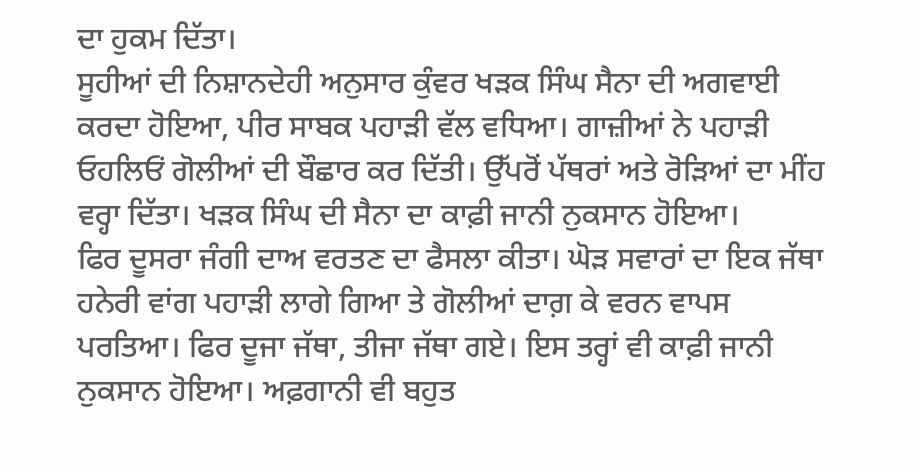ਦਾ ਹੁਕਮ ਦਿੱਤਾ।
ਸੂਹੀਆਂ ਦੀ ਨਿਸ਼ਾਨਦੇਹੀ ਅਨੁਸਾਰ ਕੁੰਵਰ ਖੜਕ ਸਿੰਘ ਸੈਨਾ ਦੀ ਅਗਵਾਈ ਕਰਦਾ ਹੋਇਆ, ਪੀਰ ਸਾਬਕ ਪਹਾੜੀ ਵੱਲ ਵਧਿਆ। ਗਾਜ਼ੀਆਂ ਨੇ ਪਹਾੜੀ ਓਹਲਿਓਂ ਗੋਲੀਆਂ ਦੀ ਬੌਛਾਰ ਕਰ ਦਿੱਤੀ। ਉੱਪਰੋਂ ਪੱਥਰਾਂ ਅਤੇ ਰੋੜਿਆਂ ਦਾ ਮੀਂਹ ਵਰ੍ਹਾ ਦਿੱਤਾ। ਖੜਕ ਸਿੰਘ ਦੀ ਸੈਨਾ ਦਾ ਕਾਫ਼ੀ ਜਾਨੀ ਨੁਕਸਾਨ ਹੋਇਆ।
ਫਿਰ ਦੂਸਰਾ ਜੰਗੀ ਦਾਅ ਵਰਤਣ ਦਾ ਫੈਸਲਾ ਕੀਤਾ। ਘੋੜ ਸਵਾਰਾਂ ਦਾ ਇਕ ਜੱਥਾ ਹਨੇਰੀ ਵਾਂਗ ਪਹਾੜੀ ਲਾਗੇ ਗਿਆ ਤੇ ਗੋਲੀਆਂ ਦਾਗ਼ ਕੇ ਵਰਨ ਵਾਪਸ ਪਰਤਿਆ। ਫਿਰ ਦੂਜਾ ਜੱਥਾ, ਤੀਜਾ ਜੱਥਾ ਗਏ। ਇਸ ਤਰ੍ਹਾਂ ਵੀ ਕਾਫ਼ੀ ਜਾਨੀ ਨੁਕਸਾਨ ਹੋਇਆ। ਅਫ਼ਗਾਨੀ ਵੀ ਬਹੁਤ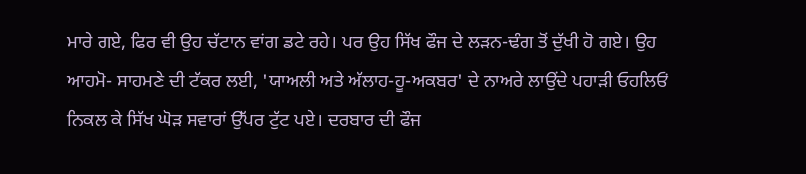ਮਾਰੇ ਗਏ, ਫਿਰ ਵੀ ਉਹ ਚੱਟਾਨ ਵਾਂਗ ਡਟੇ ਰਹੇ। ਪਰ ਉਹ ਸਿੱਖ ਫੌਜ ਦੇ ਲੜਨ-ਢੰਗ ਤੋਂ ਦੁੱਖੀ ਹੋ ਗਏ। ਉਹ ਆਹਮੋ- ਸਾਹਮਣੇ ਦੀ ਟੱਕਰ ਲਈ, 'ਯਾਅਲੀ ਅਤੇ ਅੱਲਾਹ-ਹੂ-ਅਕਬਰ' ਦੇ ਨਾਅਰੇ ਲਾਉਂਦੇ ਪਹਾੜੀ ਓਹਲਿਓਂ ਨਿਕਲ ਕੇ ਸਿੱਖ ਘੋੜ ਸਵਾਰਾਂ ਉੱਪਰ ਟੁੱਟ ਪਏ। ਦਰਬਾਰ ਦੀ ਫੌਜ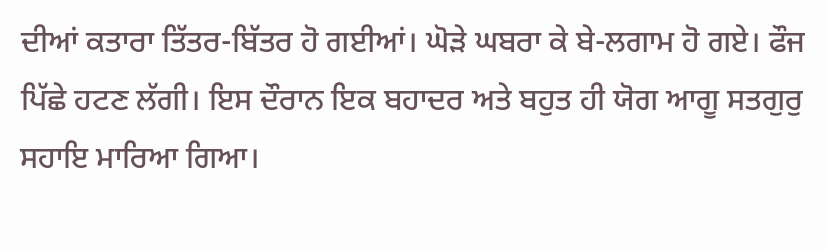ਦੀਆਂ ਕਤਾਰਾ ਤਿੱਤਰ-ਬਿੱਤਰ ਹੋ ਗਈਆਂ। ਘੋੜੇ ਘਬਰਾ ਕੇ ਬੇ-ਲਗਾਮ ਹੋ ਗਏ। ਫੌਜ ਪਿੱਛੇ ਹਟਣ ਲੱਗੀ। ਇਸ ਦੌਰਾਨ ਇਕ ਬਹਾਦਰ ਅਤੇ ਬਹੁਤ ਹੀ ਯੋਗ ਆਗੂ ਸਤਗੁਰੁ ਸਹਾਇ ਮਾਰਿਆ ਗਿਆ।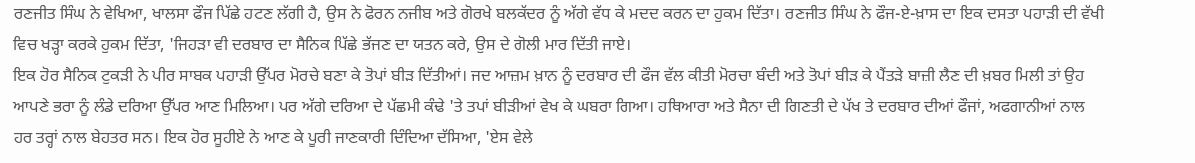ਰਣਜੀਤ ਸਿੰਘ ਨੇ ਵੇਖਿਆ, ਖਾਲਸਾ ਫੌਜ ਪਿੱਛੇ ਹਟਣ ਲੱਗੀ ਹੈ, ਉਸ ਨੇ ਫੋਰਨ ਨਜੀਬ ਅਤੇ ਗੋਰਖੇ ਬਲਕੱਦਰ ਨੂੰ ਅੱਗੇ ਵੱਧ ਕੇ ਮਦਦ ਕਰਨ ਦਾ ਹੁਕਮ ਦਿੱਤਾ। ਰਣਜੀਤ ਸਿੰਘ ਨੇ ਫੌਜ-ਏ-ਖ਼ਾਸ ਦਾ ਇਕ ਦਸਤਾ ਪਹਾੜੀ ਦੀ ਵੱਖੀ ਵਿਚ ਖੜ੍ਹਾ ਕਰਕੇ ਹੁਕਮ ਦਿੱਤਾ, 'ਜਿਹੜਾ ਵੀ ਦਰਬਾਰ ਦਾ ਸੈਨਿਕ ਪਿੱਛੇ ਭੱਜਣ ਦਾ ਯਤਨ ਕਰੇ, ਉਸ ਦੇ ਗੋਲੀ ਮਾਰ ਦਿੱਤੀ ਜਾਏ।
ਇਕ ਹੋਰ ਸੈਨਿਕ ਟੁਕੜੀ ਨੇ ਪੀਰ ਸਾਬਕ ਪਹਾੜੀ ਉੱਪਰ ਮੋਰਚੇ ਬਣਾ ਕੇ ਤੋਪਾਂ ਬੀੜ ਦਿੱਤੀਆਂ। ਜਦ ਆਜ਼ਮ ਖ਼ਾਨ ਨੂੰ ਦਰਬਾਰ ਦੀ ਫੌਜ ਵੱਲ ਕੀਤੀ ਮੋਰਚਾ ਬੰਦੀ ਅਤੇ ਤੋਪਾਂ ਬੀੜ ਕੇ ਪੈਂਤੜੇ ਬਾਜ਼ੀ ਲੈਣ ਦੀ ਖ਼ਬਰ ਮਿਲੀ ਤਾਂ ਉਹ ਆਪਣੇ ਭਰਾ ਨੂੰ ਲੰਡੇ ਦਰਿਆ ਉੱਪਰ ਆਣ ਮਿਲਿਆ। ਪਰ ਅੱਗੇ ਦਰਿਆ ਦੇ ਪੱਛਮੀ ਕੰਢੇ 'ਤੇ ਤਪਾਂ ਬੀੜੀਆਂ ਵੇਖ ਕੇ ਘਬਰਾ ਗਿਆ। ਹਥਿਆਰਾ ਅਤੇ ਸੈਨਾ ਦੀ ਗਿਣਤੀ ਦੇ ਪੱਖ ਤੇ ਦਰਬਾਰ ਦੀਆਂ ਫੌਜਾਂ, ਅਫਗਾਨੀਆਂ ਨਾਲ ਹਰ ਤਰ੍ਹਾਂ ਨਾਲ ਬੇਹਤਰ ਸਨ। ਇਕ ਹੋਰ ਸੂਹੀਏ ਨੇ ਆਣ ਕੇ ਪੂਰੀ ਜਾਣਕਾਰੀ ਦਿੰਦਿਆ ਦੱਸਿਆ, 'ਏਸ ਵੇਲੇ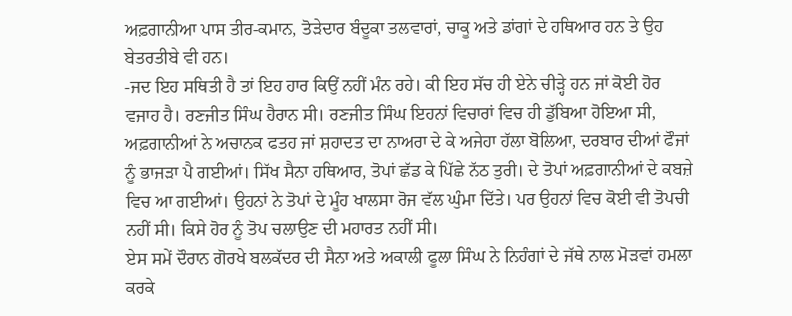ਅਫ਼ਗਾਨੀਆ ਪਾਸ ਤੀਰ-ਕਮਾਨ, ਤੋੜੇਦਾਰ ਬੰਦੂਕਾ ਤਲਵਾਰਾਂ, ਚਾਕੂ ਅਤੇ ਡਾਂਗਾਂ ਦੇ ਹਥਿਆਰ ਹਨ ਤੇ ਉਹ ਬੇਤਰਤੀਬੇ ਵੀ ਹਨ।
-ਜਦ ਇਹ ਸਥਿਤੀ ਹੈ ਤਾਂ ਇਹ ਹਾਰ ਕਿਉਂ ਨਹੀਂ ਮੰਨ ਰਹੇ। ਕੀ ਇਹ ਸੱਚ ਹੀ ਏਨੇ ਚੀੜ੍ਹੇ ਹਨ ਜਾਂ ਕੋਈ ਹੋਰ ਵਜਾਹ ਹੈ। ਰਣਜੀਤ ਸਿੰਘ ਹੈਰਾਨ ਸੀ। ਰਣਜੀਤ ਸਿੰਘ ਇਹਨਾਂ ਵਿਚਾਰਾਂ ਵਿਚ ਹੀ ਡੁੱਬਿਆ ਹੋਇਆ ਸੀ, ਅਫ਼ਗਾਨੀਆਂ ਨੇ ਅਚਾਨਕ ਫਤਹ ਜਾਂ ਸ਼ਹਾਦਤ ਦਾ ਨਾਅਰਾ ਦੇ ਕੇ ਅਜੇਹਾ ਹੱਲਾ ਬੋਲਿਆ, ਦਰਬਾਰ ਦੀਆਂ ਫੌਜਾਂ ਨੂੰ ਭਾਜੜਾ ਪੈ ਗਈਆਂ। ਸਿੱਖ ਸੈਨਾ ਹਥਿਆਰ, ਤੋਪਾਂ ਛੱਡ ਕੇ ਪਿੱਛੇ ਨੱਠ ਤੁਰੀ। ਦੇ ਤੋਪਾਂ ਅਫ਼ਗਾਨੀਆਂ ਦੇ ਕਬਜ਼ੇ ਵਿਚ ਆ ਗਈਆਂ। ਉਹਨਾਂ ਨੇ ਤੋਪਾਂ ਦੇ ਮੂੰਹ ਖਾਲਸਾ ਰੋਜ ਵੱਲ ਘੁੰਮਾ ਦਿੱਤੇ। ਪਰ ਉਹਨਾਂ ਵਿਚ ਕੋਈ ਵੀ ਤੋਪਚੀ ਨਹੀਂ ਸੀ। ਕਿਸੇ ਹੋਰ ਨੂੰ ਤੋਪ ਚਲਾਉਣ ਦੀ ਮਹਾਰਤ ਨਹੀਂ ਸੀ।
ਏਸ ਸਮੇਂ ਦੌਰਾਨ ਗੋਰਖੇ ਬਲਕੱਦਰ ਦੀ ਸੈਨਾ ਅਤੇ ਅਕਾਲੀ ਫੂਲਾ ਸਿੰਘ ਨੇ ਨਿਹੰਗਾਂ ਦੇ ਜੱਥੇ ਨਾਲ ਮੋੜਵਾਂ ਹਮਲਾ ਕਰਕੇ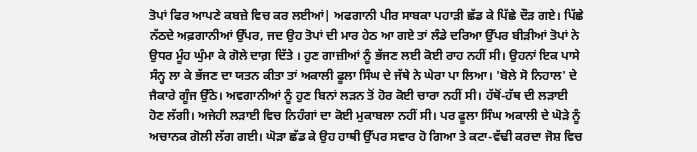ਤੋਪਾਂ ਫਿਰ ਆਪਣੇ ਕਬਜ਼ੇ ਵਿਚ ਕਰ ਲਈਆਂ| ਅਫਗਾਨੀ ਪੀਰ ਸਾਬਕਾ ਪਹਾੜੀ ਛੱਡ ਕੇ ਪਿੱਛੇ ਦੌੜ ਗਏ। ਪਿੱਛੇ ਨੱਠਦੇ ਅਫ਼ਗਾਨੀਆਂ ਉੱਪਰ, ਜਦ ਉਹ ਤੋਪਾਂ ਦੀ ਮਾਰ ਹੇਠ ਆ ਗਏ ਤਾਂ ਲੰਡੇ ਦਰਿਆ ਉੱਪਰ ਬੀੜੀਆਂ ਤੋਪਾਂ ਨੇ ਉਧਰ ਮੂੰਹ ਘੁੰਮਾ ਕੇ ਗੋਲੇ ਦਾਗ਼ ਦਿੱਤੇ । ਹੁਣ ਗਾਜ਼ੀਆਂ ਨੂੰ ਭੱਜਣ ਲਈ ਕੋਈ ਰਾਹ ਨਹੀਂ ਸੀ। ਉਹਨਾਂ ਇਕ ਪਾਸੇ ਸੰਨ੍ਹ ਲਾ ਕੇ ਭੱਜਣ ਦਾ ਯਤਨ ਕੀਤਾ ਤਾਂ ਅਕਾਲੀ ਫੂਲਾ ਸਿੰਘ ਦੇ ਜੱਥੇ ਨੇ ਘੇਰਾ ਪਾ ਲਿਆ। 'ਬੋਲੇ ਸੋ ਨਿਹਾਲ' ਦੇ ਜੈਕਾਰੇ ਗੂੰਜ ਉੱਠੇ। ਅਵਗਾਨੀਆਂ ਨੂੰ ਹੁਣ ਬਿਨਾਂ ਲੜਨ ਤੋਂ ਹੋਰ ਕੋਈ ਚਾਰਾ ਨਹੀਂ ਸੀ। ਹੱਥੋਂ-ਹੱਥ ਦੀ ਲੜਾਈ ਹੋਣ ਲੱਗੀ। ਅਜੇਹੀ ਲੜਾਈ ਵਿਚ ਨਿਹੰਗਾਂ ਦਾ ਕੋਈ ਮੁਕਾਬਲਾ ਨਹੀਂ ਸੀ। ਪਰ ਫੂਲਾ ਸਿੰਘ ਅਕਾਲੀ ਦੇ ਘੋੜੇ ਨੂੰ ਅਚਾਨਕ ਗੋਲੀ ਲੱਗ ਗਈ। ਘੋੜਾ ਛੱਡ ਕੇ ਉਹ ਹਾਥੀ ਉੱਪਰ ਸਵਾਰ ਹੋ ਗਿਆ ਤੇ ਕਟਾ-ਵੱਢੀ ਕਰਦਾ ਜੋਸ਼ ਵਿਚ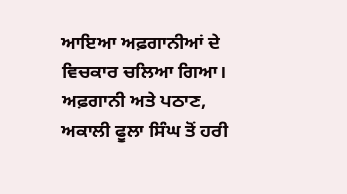ਆਇਆ ਅਫ਼ਗਾਨੀਆਂ ਦੇ ਵਿਚਕਾਰ ਚਲਿਆ ਗਿਆ। ਅਫ਼ਗਾਨੀ ਅਤੇ ਪਠਾਣ, ਅਕਾਲੀ ਫੂਲਾ ਸਿੰਘ ਤੋਂ ਹਰੀ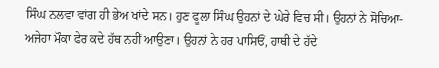ਸਿੰਘ ਨਲਵਾ ਵਾਂਗ ਹੀ ਭੇਅ ਖਾਂਦੇ ਸਨ। ਹੁਣ ਫੂਲਾ ਸਿੰਘ ਉਹਨਾਂ ਦੇ ਘੇਰੇ ਵਿਚ ਸੀ। ਉਹਨਾਂ ਨੇ ਸੋਚਿਆ-ਅਜੇਹਾ ਮੌਕਾ ਫੇਰ ਕਦੇ ਹੱਥ ਨਹੀਂ ਆਉਣਾ। ਉਹਨਾਂ ਨੇ ਹਰ ਪਾਸਿਓਂ, ਹਾਥੀ ਦੇ ਹੱਦੇ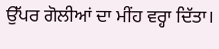ਉੱਪਰ ਗੋਲੀਆਂ ਦਾ ਮੀਂਹ ਵਰ੍ਹਾ ਦਿੱਤਾ।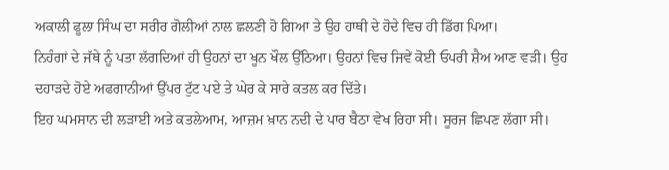ਅਕਾਲੀ ਫੂਲਾ ਸਿੰਘ ਦਾ ਸਰੀਰ ਗੋਲੀਆਂ ਨਾਲ ਛਲਣੀ ਹੋ ਗਿਆ ਤੇ ਉਹ ਹਾਥੀ ਦੇ ਹੋਦੇ ਵਿਚ ਹੀ ਡਿੱਗ ਪਿਆ।
ਨਿਹੰਗਾਂ ਦੇ ਜੱਥੇ ਨੂੰ ਪਤਾ ਲੱਗਦਿਆਂ ਹੀ ਉਹਨਾਂ ਦਾ ਖੂਨ ਖੌਲ ਉੱਠਿਆ। ਉਹਨਾਂ ਵਿਚ ਜਿਵੇਂ ਕੋਈ ਓਪਰੀ ਸ਼ੈਅ ਆਣ ਵੜੀ। ਉਹ ਦਹਾੜਦੇ ਹੋਏ ਅਫਗਾਨੀਆਂ ਉੱਪਰ ਟੁੱਟ ਪਏ ਤੇ ਘੇਰ ਕੇ ਸਾਰੇ ਕਤਲ ਕਰ ਦਿੱਤੇ।
ਇਹ ਘਮਸਾਨ ਦੀ ਲੜਾਈ ਅਤੇ ਕਤਲੇਆਮ, ਆਜ਼ਮ ਖ਼ਾਨ ਨਦੀ ਦੇ ਪਾਰ ਬੈਠਾ ਵੇਖ ਰਿਹਾ ਸੀ। ਸੂਰਜ ਛਿਪਣ ਲੱਗਾ ਸੀ।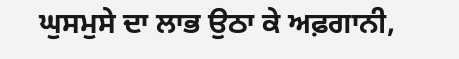ਘੁਸਮੁਸੇ ਦਾ ਲਾਭ ਉਠਾ ਕੇ ਅਫ਼ਗਾਨੀ,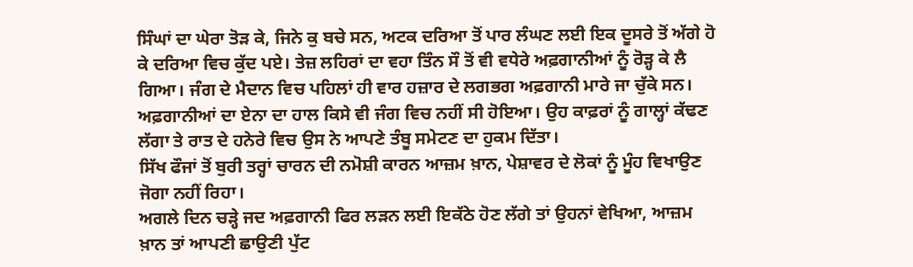ਸਿੰਘਾਂ ਦਾ ਘੇਰਾ ਤੋੜ ਕੇ, ਜਿਨੇ ਕੁ ਬਚੇ ਸਨ, ਅਟਕ ਦਰਿਆ ਤੋਂ ਪਾਰ ਲੰਘਣ ਲਈ ਇਕ ਦੂਸਰੇ ਤੋਂ ਅੱਗੇ ਹੋ ਕੇ ਦਰਿਆ ਵਿਚ ਕੁੱਦ ਪਏ। ਤੇਜ਼ ਲਹਿਰਾਂ ਦਾ ਵਹਾ ਤਿੰਨ ਸੌ ਤੋਂ ਵੀ ਵਧੇਰੇ ਅਫ਼ਗਾਨੀਆਂ ਨੂੰ ਰੋੜ੍ਹ ਕੇ ਲੈ ਗਿਆ। ਜੰਗ ਦੇ ਮੈਦਾਨ ਵਿਚ ਪਹਿਲਾਂ ਹੀ ਵਾਰ ਹਜ਼ਾਰ ਦੇ ਲਗਭਗ ਅਫ਼ਗਾਨੀ ਮਾਰੇ ਜਾ ਚੁੱਕੇ ਸਨ। ਅਫ਼ਗਾਨੀਆਂ ਦਾ ਏਨਾ ਦਾ ਹਾਲ ਕਿਸੇ ਵੀ ਜੰਗ ਵਿਚ ਨਹੀਂ ਸੀ ਹੋਇਆ। ਉਹ ਕਾਫ਼ਰਾਂ ਨੂੰ ਗਾਲ੍ਹਾਂ ਕੱਢਣ ਲੱਗਾ ਤੇ ਰਾਤ ਦੇ ਹਨੇਰੇ ਵਿਚ ਉਸ ਨੇ ਆਪਣੇ ਤੰਬੂ ਸਮੇਟਣ ਦਾ ਹੁਕਮ ਦਿੱਤਾ।
ਸਿੱਖ ਫੌਜਾਂ ਤੋਂ ਬੁਰੀ ਤਰ੍ਹਾਂ ਚਾਰਨ ਦੀ ਨਮੋਸ਼ੀ ਕਾਰਨ ਆਜ਼ਮ ਖ਼ਾਨ, ਪੇਸ਼ਾਵਰ ਦੇ ਲੋਕਾਂ ਨੂੰ ਮੂੰਹ ਵਿਖਾਉਣ ਜੋਗਾ ਨਹੀਂ ਰਿਹਾ।
ਅਗਲੇ ਦਿਨ ਚੜ੍ਹੇ ਜਦ ਅਫ਼ਗਾਨੀ ਫਿਰ ਲੜਨ ਲਈ ਇਕੱਠੇ ਹੋਣ ਲੱਗੇ ਤਾਂ ਉਹਨਾਂ ਵੇਖਿਆ, ਆਜ਼ਮ ਖ਼ਾਨ ਤਾਂ ਆਪਣੀ ਛਾਉਣੀ ਪੁੱਟ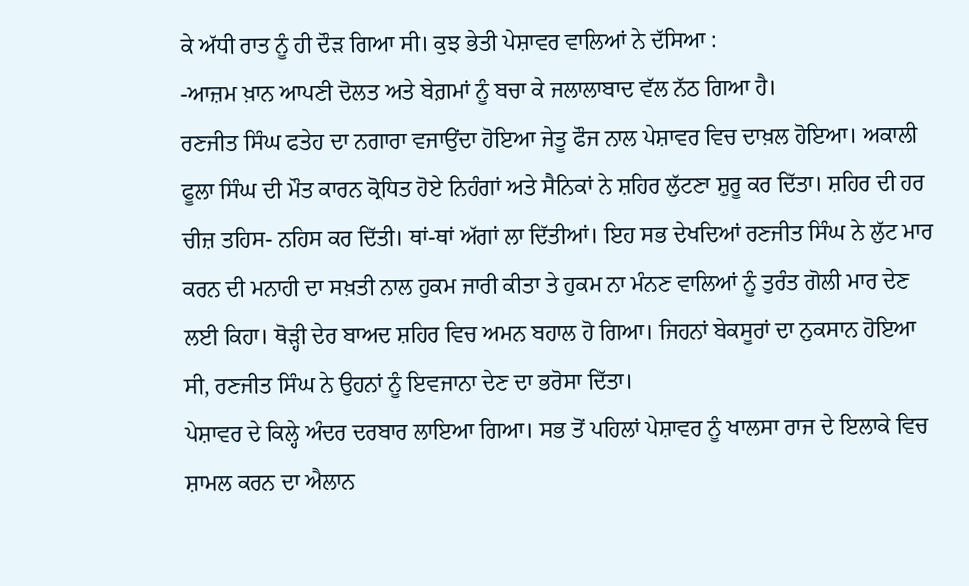ਕੇ ਅੱਧੀ ਰਾਤ ਨੂੰ ਹੀ ਦੌੜ ਗਿਆ ਸੀ। ਕੁਝ ਭੇਤੀ ਪੇਸ਼ਾਵਰ ਵਾਲਿਆਂ ਨੇ ਦੱਸਿਆ :
-ਆਜ਼ਮ ਖ਼ਾਨ ਆਪਣੀ ਦੋਲਤ ਅਤੇ ਬੇਗ਼ਮਾਂ ਨੂੰ ਬਚਾ ਕੇ ਜਲਾਲਾਬਾਦ ਵੱਲ ਨੱਠ ਗਿਆ ਹੈ।
ਰਣਜੀਤ ਸਿੰਘ ਫਤੇਹ ਦਾ ਨਗਾਰਾ ਵਜਾਉਂਦਾ ਹੋਇਆ ਜੇਤੂ ਫੌਜ ਨਾਲ ਪੇਸ਼ਾਵਰ ਵਿਚ ਦਾਖ਼ਲ ਹੋਇਆ। ਅਕਾਲੀ ਫੂਲਾ ਸਿੰਘ ਦੀ ਮੌਤ ਕਾਰਨ ਕ੍ਰੋਧਿਤ ਹੋਏ ਨਿਹੰਗਾਂ ਅਤੇ ਸੈਨਿਕਾਂ ਨੇ ਸ਼ਹਿਰ ਲੁੱਟਣਾ ਸ਼ੁਰੂ ਕਰ ਦਿੱਤਾ। ਸ਼ਹਿਰ ਦੀ ਹਰ ਚੀਜ਼ ਤਹਿਸ- ਨਹਿਸ ਕਰ ਦਿੱਤੀ। ਥਾਂ-ਥਾਂ ਅੱਗਾਂ ਲਾ ਦਿੱਤੀਆਂ। ਇਹ ਸਭ ਦੇਖਦਿਆਂ ਰਣਜੀਤ ਸਿੰਘ ਨੇ ਲੁੱਟ ਮਾਰ ਕਰਨ ਦੀ ਮਨਾਹੀ ਦਾ ਸਖ਼ਤੀ ਨਾਲ ਹੁਕਮ ਜਾਰੀ ਕੀਤਾ ਤੇ ਹੁਕਮ ਨਾ ਮੰਨਣ ਵਾਲਿਆਂ ਨੂੰ ਤੁਰੰਤ ਗੋਲੀ ਮਾਰ ਦੇਣ ਲਈ ਕਿਹਾ। ਥੋੜ੍ਹੀ ਦੇਰ ਬਾਅਦ ਸ਼ਹਿਰ ਵਿਚ ਅਮਨ ਬਹਾਲ ਹੋ ਗਿਆ। ਜਿਹਨਾਂ ਬੇਕਸੂਰਾਂ ਦਾ ਨੁਕਸਾਨ ਹੋਇਆ ਸੀ, ਰਣਜੀਤ ਸਿੰਘ ਨੇ ਉਹਨਾਂ ਨੂੰ ਇਵਜਾਨਾ ਦੇਣ ਦਾ ਭਰੋਸਾ ਦਿੱਤਾ।
ਪੇਸ਼ਾਵਰ ਦੇ ਕਿਲ੍ਹੇ ਅੰਦਰ ਦਰਬਾਰ ਲਾਇਆ ਗਿਆ। ਸਭ ਤੋਂ ਪਹਿਲਾਂ ਪੇਸ਼ਾਵਰ ਨੂੰ ਖਾਲਸਾ ਰਾਜ ਦੇ ਇਲਾਕੇ ਵਿਚ ਸ਼ਾਮਲ ਕਰਨ ਦਾ ਐਲਾਨ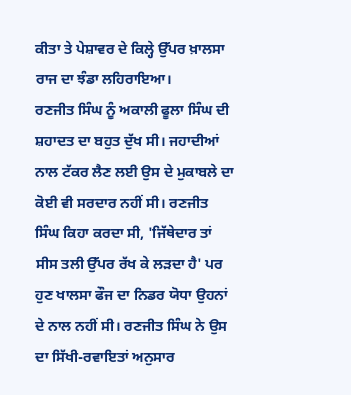ਕੀਤਾ ਤੇ ਪੇਸ਼ਾਵਰ ਦੇ ਕਿਲ੍ਹੇ ਉੱਪਰ ਖ਼ਾਲਸਾ ਰਾਜ ਦਾ ਝੰਡਾ ਲਹਿਰਾਇਆ।
ਰਣਜੀਤ ਸਿੰਘ ਨੂੰ ਅਕਾਲੀ ਫੂਲਾ ਸਿੰਘ ਦੀ ਸ਼ਹਾਦਤ ਦਾ ਬਹੁਤ ਦੁੱਖ ਸੀ। ਜਹਾਦੀਆਂ ਨਾਲ ਟੱਕਰ ਲੈਣ ਲਈ ਉਸ ਦੇ ਮੁਕਾਬਲੇ ਦਾ ਕੋਈ ਵੀ ਸਰਦਾਰ ਨਹੀਂ ਸੀ। ਰਣਜੀਤ ਸਿੰਘ ਕਿਹਾ ਕਰਦਾ ਸੀ, 'ਜਿੱਥੇਦਾਰ ਤਾਂ ਸੀਸ ਤਲੀ ਉੱਪਰ ਰੱਖ ਕੇ ਲੜਦਾ ਹੈ' ਪਰ ਹੁਣ ਖਾਲਸਾ ਫੌਜ ਦਾ ਨਿਡਰ ਯੋਧਾ ਉਹਨਾਂ ਦੇ ਨਾਲ ਨਹੀਂ ਸੀ। ਰਣਜੀਤ ਸਿੰਘ ਨੇ ਉਸ ਦਾ ਸਿੱਖੀ-ਰਵਾਇਤਾਂ ਅਨੁਸਾਰ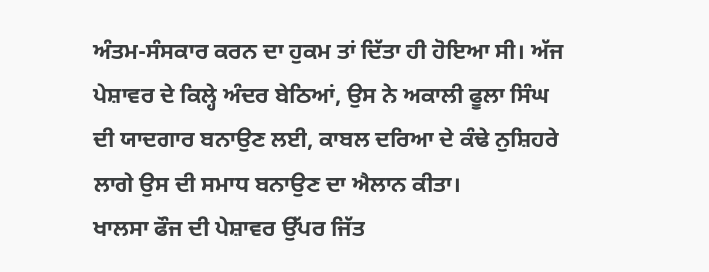ਅੰਤਮ-ਸੰਸਕਾਰ ਕਰਨ ਦਾ ਹੁਕਮ ਤਾਂ ਦਿੱਤਾ ਹੀ ਹੋਇਆ ਸੀ। ਅੱਜ ਪੇਸ਼ਾਵਰ ਦੇ ਕਿਲ੍ਹੇ ਅੰਦਰ ਬੇਠਿਆਂ, ਉਸ ਨੇ ਅਕਾਲੀ ਫੂਲਾ ਸਿੰਘ ਦੀ ਯਾਦਗਾਰ ਬਨਾਉਣ ਲਈ, ਕਾਬਲ ਦਰਿਆ ਦੇ ਕੰਢੇ ਨੁਸ਼ਿਹਰੇ ਲਾਗੇ ਉਸ ਦੀ ਸਮਾਧ ਬਨਾਉਣ ਦਾ ਐਲਾਨ ਕੀਤਾ।
ਖਾਲਸਾ ਫੌਜ ਦੀ ਪੇਸ਼ਾਵਰ ਉੱਪਰ ਜਿੱਤ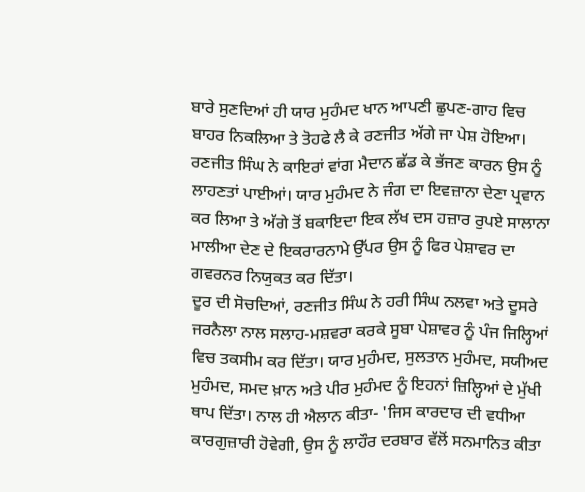ਬਾਰੇ ਸੁਣਦਿਆਂ ਹੀ ਯਾਰ ਮੁਹੰਮਦ ਖਾਨ ਆਪਣੀ ਛੁਪਣ-ਗਾਹ ਵਿਚ ਬਾਹਰ ਨਿਕਲਿਆ ਤੇ ਤੋਹਫੇ ਲੈ ਕੇ ਰਣਜੀਤ ਅੱਗੇ ਜਾ ਪੇਸ਼ ਹੋਇਆ। ਰਣਜੀਤ ਸਿੰਘ ਨੇ ਕਾਇਰਾਂ ਵਾਂਗ ਮੈਦਾਨ ਛੱਡ ਕੇ ਭੱਜਣ ਕਾਰਨ ਉਸ ਨੂੰ ਲਾਹਣਤਾਂ ਪਾਈਆਂ। ਯਾਰ ਮੁਹੰਮਦ ਨੇ ਜੰਗ ਦਾ ਇਵਜ਼ਾਨਾ ਦੇਣਾ ਪ੍ਰਵਾਨ ਕਰ ਲਿਆ ਤੇ ਅੱਗੇ ਤੋਂ ਬਕਾਇਦਾ ਇਕ ਲੱਖ ਦਸ ਹਜ਼ਾਰ ਰੁਪਏ ਸਾਲਾਨਾ ਮਾਲੀਆ ਦੇਣ ਦੇ ਇਕਰਾਰਨਾਮੇ ਉੱਪਰ ਉਸ ਨੂੰ ਫਿਰ ਪੇਸ਼ਾਵਰ ਦਾ ਗਵਰਨਰ ਨਿਯੁਕਤ ਕਰ ਦਿੱਤਾ।
ਦੂਰ ਦੀ ਸੋਚਦਿਆਂ, ਰਣਜੀਤ ਸਿੰਘ ਨੇ ਹਰੀ ਸਿੰਘ ਨਲਵਾ ਅਤੇ ਦੂਸਰੇ ਜਰਨੈਲਾ ਨਾਲ ਸਲਾਹ-ਮਸ਼ਵਰਾ ਕਰਕੇ ਸੂਬਾ ਪੇਸ਼ਾਵਰ ਨੂੰ ਪੰਜ ਜਿਲ੍ਹਿਆਂ ਵਿਚ ਤਕਸੀਮ ਕਰ ਦਿੱਤਾ। ਯਾਰ ਮੁਹੰਮਦ, ਸੁਲਤਾਨ ਮੁਹੰਮਦ, ਸਯੀਅਦ ਮੁਹੰਮਦ, ਸਮਦ ਖ਼ਾਨ ਅਤੇ ਪੀਰ ਮੁਹੰਮਦ ਨੂੰ ਇਹਨਾਂ ਜ਼ਿਲ੍ਹਿਆਂ ਦੇ ਮੁੱਖੀ ਥਾਪ ਦਿੱਤਾ। ਨਾਲ ਹੀ ਐਲਾਨ ਕੀਤਾ- 'ਜਿਸ ਕਾਰਦਾਰ ਦੀ ਵਧੀਆ ਕਾਰਗੁਜ਼ਾਰੀ ਹੋਵੇਗੀ, ਉਸ ਨੂੰ ਲਾਹੌਰ ਦਰਬਾਰ ਵੱਲੋਂ ਸਨਮਾਨਿਤ ਕੀਤਾ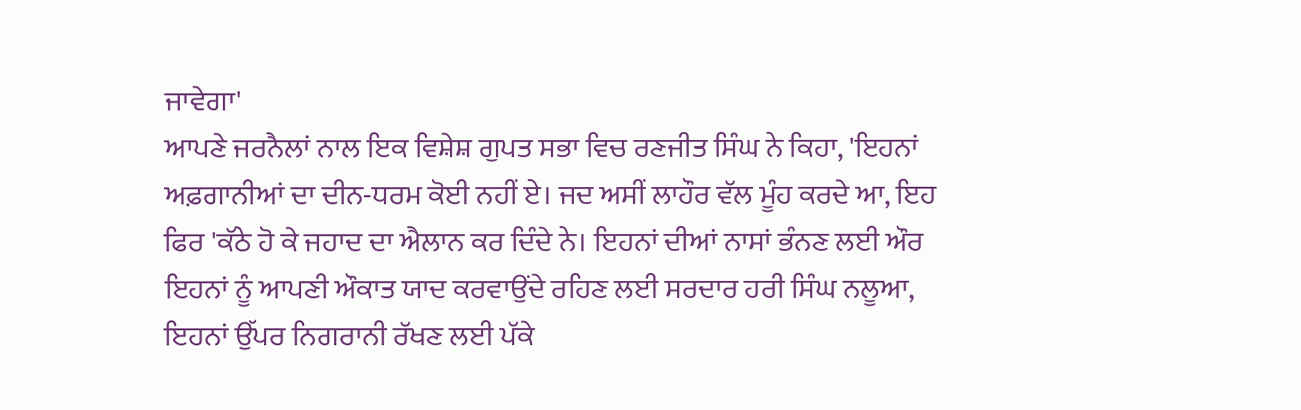ਜਾਵੇਗਾ'
ਆਪਣੇ ਜਰਨੈਲਾਂ ਨਾਲ ਇਕ ਵਿਸ਼ੇਸ਼ ਗੁਪਤ ਸਭਾ ਵਿਚ ਰਣਜੀਤ ਸਿੰਘ ਨੇ ਕਿਹਾ, 'ਇਹਨਾਂ ਅਫ਼ਗਾਨੀਆਂ ਦਾ ਦੀਨ-ਧਰਮ ਕੋਈ ਨਹੀਂ ਏ। ਜਦ ਅਸੀਂ ਲਾਹੌਰ ਵੱਲ ਮੂੰਹ ਕਰਦੇ ਆ, ਇਹ ਫਿਰ 'ਕੱਠੇ ਹੋ ਕੇ ਜਹਾਦ ਦਾ ਐਲਾਨ ਕਰ ਦਿੰਦੇ ਨੇ। ਇਹਨਾਂ ਦੀਆਂ ਨਾਸਾਂ ਭੰਨਣ ਲਈ ਔਰ ਇਹਨਾਂ ਨੂੰ ਆਪਣੀ ਔਕਾਤ ਯਾਦ ਕਰਵਾਉਂਦੇ ਰਹਿਣ ਲਈ ਸਰਦਾਰ ਹਰੀ ਸਿੰਘ ਨਲੂਆ, ਇਹਨਾਂ ਉੱਪਰ ਨਿਗਰਾਨੀ ਰੱਖਣ ਲਈ ਪੱਕੇ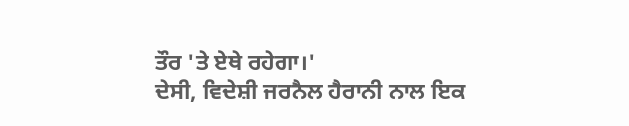ਤੌਰ 'ਤੇ ਏਥੇ ਰਹੇਗਾ।'
ਦੇਸੀ, ਵਿਦੇਸ਼ੀ ਜਰਨੈਲ ਹੈਰਾਨੀ ਨਾਲ ਇਕ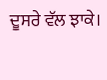ਦੂਸਰੇ ਵੱਲ ਝਾਕੇ।